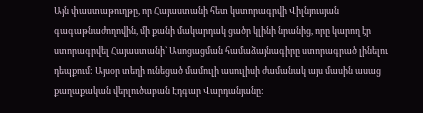Այն փաստաթուղթը, որ Հայաստանի հետ կստորագրվի Վիլնյուսյան գագաթնաժողովին, մի քանի մակարդակ ցածր կլինի նրանից, որը կարող էր ստորագրվել Հայաստանի` Ասոցացման համաձայնագիրը ստորագրած լինելու դեպքում: Այսօր տեղի ունեցած մամուլի ասուլիսի ժամանակ այս մասին ասաց քաղաքական վերլուծաբան Էդգար Վարդանյանը: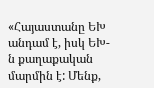«Հայաստանը ԵԽ անդամ է, իսկ ԵԽ-ն քաղաքական մարմին է: Մենք,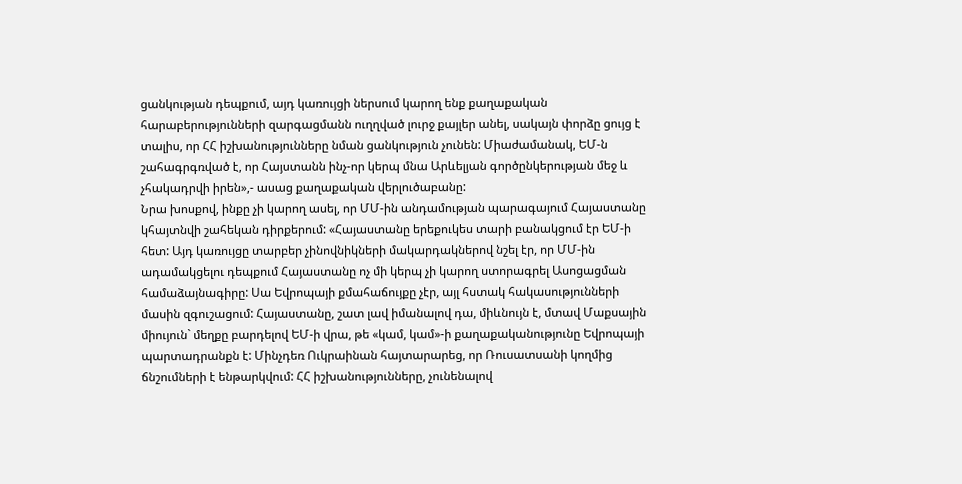ցանկության դեպքում, այդ կառույցի ներսում կարող ենք քաղաքական հարաբերությունների զարգացմանն ուղղված լուրջ քայլեր անել, սակայն փորձը ցույց է տալիս, որ ՀՀ իշխանությունները նման ցանկություն չունեն: Միաժամանակ, ԵՄ-ն շահագրգռված է, որ Հայստանն ինչ-որ կերպ մնա Արևելյան գործընկերության մեջ և չհակադրվի իրեն»,- ասաց քաղաքական վերլուծաբանը:
Նրա խոսքով, ինքը չի կարող ասել, որ ՄՄ-ին անդամության պարագայում Հայաստանը կհայտնվի շահեկան դիրքերում: «Հայաստանը երեքուկես տարի բանակցում էր ԵՄ-ի հետ: Այդ կառույցը տարբեր չինովնիկների մակարդակներով նշել էր, որ ՄՄ-ին ադամակցելու դեպքում Հայաստանը ոչ մի կերպ չի կարող ստորագրել Ասոցացման համաձայնագիրը: Սա Եվրոպայի քմահաճույքը չէր, այլ հստակ հակասությունների մասին զգուշացում: Հայաստանը, շատ լավ իմանալով դա, միևնույն է, մտավ Մաքսային միույուն` մեղքը բարդելով ԵՄ-ի վրա, թե «կամ, կամ»-ի քաղաքականությունը Եվրոպայի պարտադրանքն է: Մինչդեռ Ուկրաինան հայտարարեց, որ Ռուսատսանի կողմից ճնշումների է ենթարկվում: ՀՀ իշխանությունները, չունենալով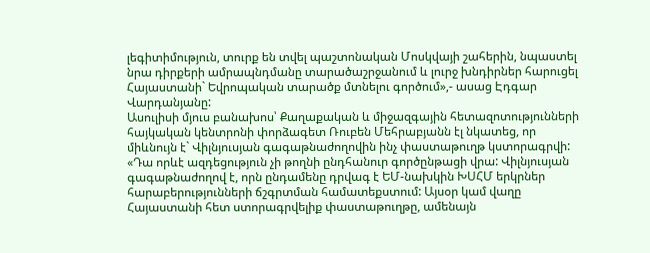լեգիտիմություն, տուրք են տվել պաշտոնական Մոսկվայի շահերին, նպաստել նրա դիրքերի ամրապնդմանը տարածաշրջանում և լուրջ խնդիրներ հարուցել Հայաստանի` Եվրոպական տարածք մտնելու գործում»,- ասաց Էդգար Վարդանյանը:
Ասուլիսի մյուս բանախոս՝ Քաղաքական և միջազգային հետազոտությունների հայկական կենտրոնի փորձագետ Ռուբեն Մեհրաբյանն էլ նկատեց, որ միևնույն է` Վիլնյուսյան գագաթնաժողովին ինչ փաստաթուղթ կստորագրվի: «Դա որևէ ազդեցություն չի թողնի ընդհանուր գործընթացի վրա: Վիլնյուսյան գագաթնաժողով է, որն ընդամենը դրվագ է ԵՄ-նախկին ԽՍՀՄ երկրներ հարաբերությունների ճշգրտման համատեքստում: Այսօր կամ վաղը Հայաստանի հետ ստորագրվելիք փաստաթուղթը, ամենայն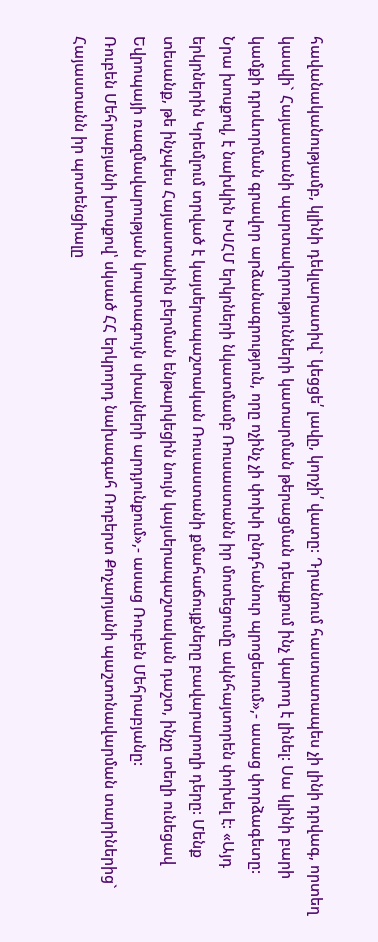հավանականությամբ, կլինի դեկլարատիվ` կեցցե՛ լավը, կորչի՛ վատը: Դրանում հաստատապես չի լինի դրվագ, որտեղ կասվի` Հայաստանի պարտավորությունների կատարման թերացման դեպքում ինչ կարող է լինել: Սա կլինի բարի կամքի դրսևորման գրավոր արձանագրություն, որը ոչինչ չի փոխի ընդհանուր պրոցեսում»,- ասաց փորձագետը:
Նրա խոսքով, է նախկին ԽՍՀՄ երկրների նկատմամբ Ռուսաստանն իր մոտեցումը ակնհայտորեն փոխել է: «Այդ երկրներին Կրեմլում տրված է կայսերապաշտական Ռուսաստանի քմահաճույքները բավարարողի դերը: Մենք տեսանք, թե ինչպես Հայաստանին բերման ենթարկեցին նույն կայսերապաշտական դաշտ, ինչը տեղի ունեցավ Եվրոպայի ռազմավարության կոպտագույն սխալների արդյունքում»,- ասաց Ռուբեն Մեհրաբյանը:
Ռուբեն Մեհրաբյանի խոսքով՝ սկսած ՀՀ երկրորդ նախագահ Ռոբերտ Քոչարյանի պաշտոնավարման տարիներից` Հայաստանն իր պոտենցիալը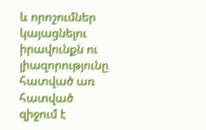և որոշումներ կայացնելու իրավունքն ու լիազորությունը հատված առ հատված զիջում է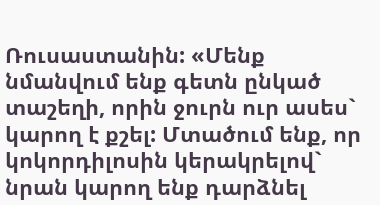Ռուսաստանին: «Մենք նմանվում ենք գետն ընկած տաշեղի, որին ջուրն ուր ասես` կարող է քշել: Մտածում ենք, որ կոկորդիլոսին կերակրելով` նրան կարող ենք դարձնել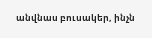անվնաս բուսակեր, ինչն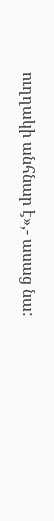ուղղակի անհնար է»,- ասաց նա: